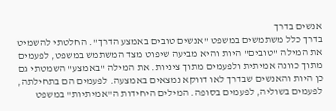אנשים בדרך
בדרך כלל משתמשים במשפט "אנשים טובים באמצע הדרך". החלטתי להשמיט את המילה "טובים" היות והיא מביעה שיפוט מצד המשתמש במשפט, לפעמים מתוך כוונה אמיתית ולפעמים מתוך ציניות. את המילה "באמצע" השמטתי גם כן היות והאנשים שבדרך לאו דווקא נמצאים באמצעה. לפעמים הם בתחילתה, לפעמים בשוליה, לפעמים בסופה. המילים היחידות ה"אמיתיות" במשפט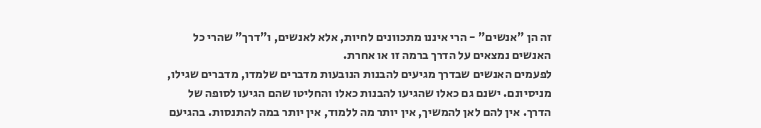זה הן "אנשים" - הרי איננו מתכוונים לחיות, אלא לאנשים, ו"דרך" שהרי כל האנשים נמצאים על הדרך ברמה זו או אחרת.
לפעמים האנשים שבדרך מגיעים להבנות הנובעות מדברים שלמדו, מדברים שגילו, מניסיונם. ישנם גם כאלו שהגיעו להבנות כאלו והחליטו שהם הגיעו לסופה של הדרך. אין להם לאן להמשיך, אין יותר מה ללמוד, אין יותר במה להתנסות. בהגיעם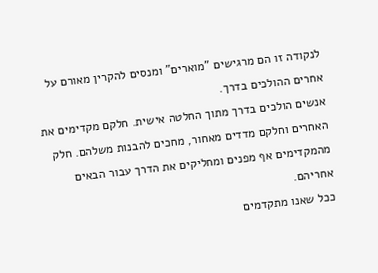לנקודה זו הם מרגישים "מוארים" ומנסים להקרין מאורם על אחרים ההולכים בדרך.
אנשים הולכים בדרך מתוך החלטה אישית. חלקם מקדימים את האחרים וחלקם מדדים מאחור, מחכים להבנות משלהם. חלק מהמקדימים אף מפנים ומחליקים את הדרך עבור הבאים אחריהם.
ככל שאנו מתקדמים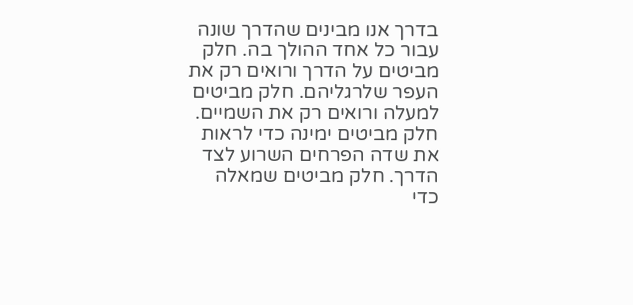בדרך אנו מבינים שהדרך שונה עבור כל אחד ההולך בה. חלק מביטים על הדרך ורואים רק את העפר שלרגליהם. חלק מביטים למעלה ורואים רק את השמיים. חלק מביטים ימינה כדי לראות את שדה הפרחים השרוע לצד הדרך. חלק מביטים שמאלה כדי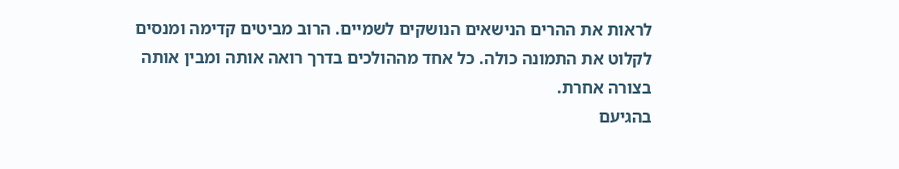לראות את ההרים הנישאים הנושקים לשמיים. הרוב מביטים קדימה ומנסים לקלוט את התמונה כולה. כל אחד מההולכים בדרך רואה אותה ומבין אותה בצורה אחרת.
בהגיעם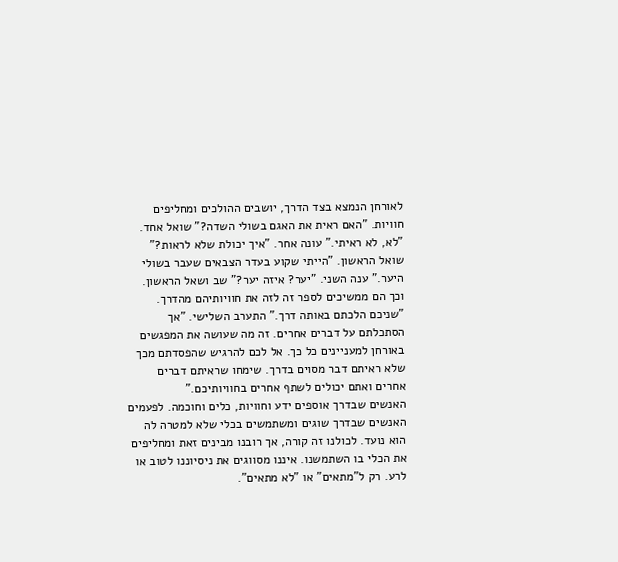לאורחן הנמצא בצד הדרך, יושבים ההולכים ומחליפים חוויות. "האם ראית את האגם בשולי השדה?" שואל אחד. "לא, לא ראיתי." עונה אחר. "איך יכולת שלא לראות?" שואל הראשון. "הייתי שקוע בעדר הצבאים שעבר בשולי היער." ענה השני. "יער? איזה יער?" שב ושאל הראשון. וכך הם ממשיכים לספר זה לזה את חוויותיהם מהדרך. "שניכם הלכתם באותה דרך." התערב השלישי. "אך הסתכלתם על דברים אחרים. זה מה שעושה את המפגשים באורחן למעניינים כל כך. אל לכם להרגיש שהפסדתם מכך שלא ראיתם דבר מסוים בדרך. שימחו שראיתם דברים אחרים ואתם יכולים לשתף אחרים בחוויותיכם."
האנשים שבדרך אוספים ידע וחוויות, כלים וחוכמה. לפעמים האנשים שבדרך שוגים ומשתמשים בכלי שלא למטרה לה הוא נועד. לכולנו זה קורה, אך רובנו מבינים זאת ומחליפים את הכלי בו השתמשנו. איננו מסווגים את ניסיוננו לטוב או לרע. רק ל"מתאים" או "לא מתאים".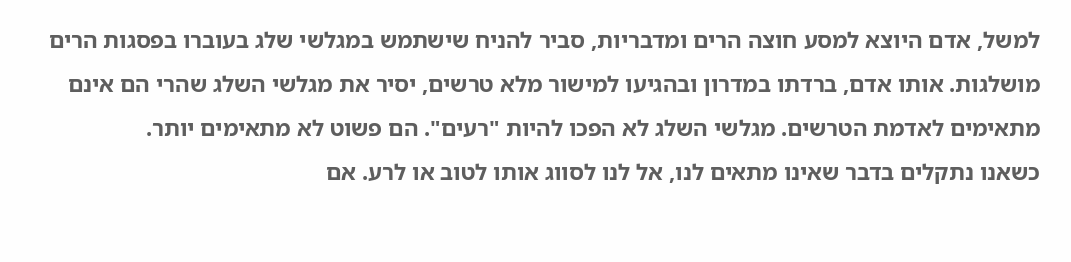למשל, אדם היוצא למסע חוצה הרים ומדבריות, סביר להניח שישתמש במגלשי שלג בעוברו בפסגות הרים מושלגות. אותו אדם, ברדתו במדרון ובהגיעו למישור מלא טרשים, יסיר את מגלשי השלג שהרי הם אינם מתאימים לאדמת הטרשים. מגלשי השלג לא הפכו להיות "רעים". הם פשוט לא מתאימים יותר.
כשאנו נתקלים בדבר שאינו מתאים לנו, אל לנו לסווג אותו לטוב או לרע. אם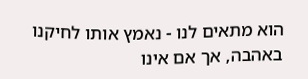הוא מתאים לנו - נאמץ אותו לחיקנו באהבה, אך אם אינו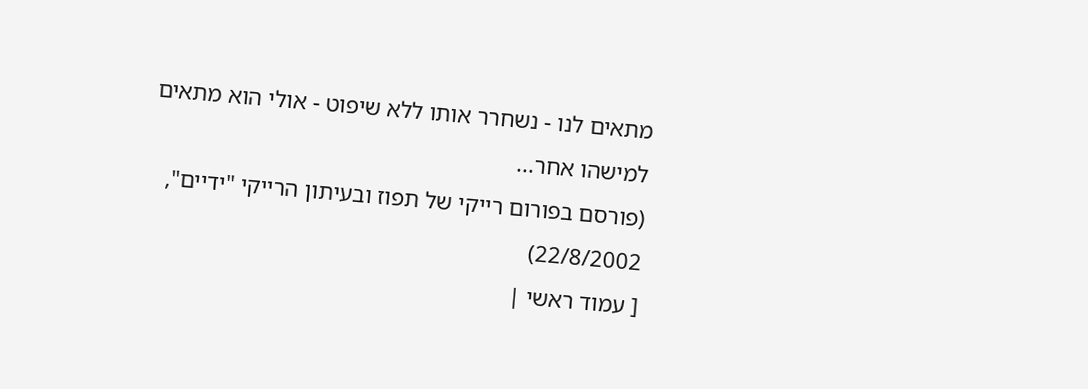מתאים לנו - נשחרר אותו ללא שיפוט - אולי הוא מתאים למישהו אחר...
(פורסם בפורום רייקי של תפוז ובעיתון הרייקי "ידיים", 22/8/2002)
[ עמוד ראשי |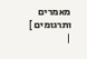מאמרים ותרגומים ]
|